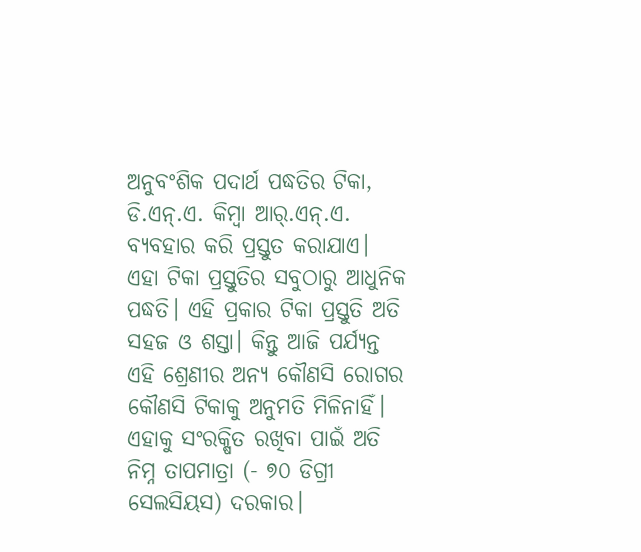ଅନୁବଂଶିକ ପଦାର୍ଥ ପଦ୍ଧତିର ଟିକା, ଡି.ଏନ୍.ଏ. କିମ୍ବା ଆର୍.ଏନ୍.ଏ. ବ୍ୟବହାର କରି ପ୍ରସ୍ତୁତ କରାଯାଏ। ଏହା ଟିକା ପ୍ରସ୍ତୁତିର ସବୁଠାରୁ ଆଧୁନିକ ପଦ୍ଧତି। ଏହି ପ୍ରକାର ଟିକା ପ୍ରସ୍ତୁତି ଅତି ସହଜ ଓ ଶସ୍ତା। କିନ୍ତୁ ଆଜି ପର୍ଯ୍ୟନ୍ତ ଏହି ଶ୍ରେଣୀର ଅନ୍ୟ କୌଣସି ରୋଗର କୌଣସି ଟିକାକୁ ଅନୁମତି ମିଳିନାହିଁ। ଏହାକୁ ସଂରକ୍ଷିତ ରଖିବା ପାଇଁ ଅତି ନିମ୍ନ ତାପମାତ୍ରା (- ୭୦ ଡିଗ୍ରୀ ସେଲସିୟସ) ଦରକାର।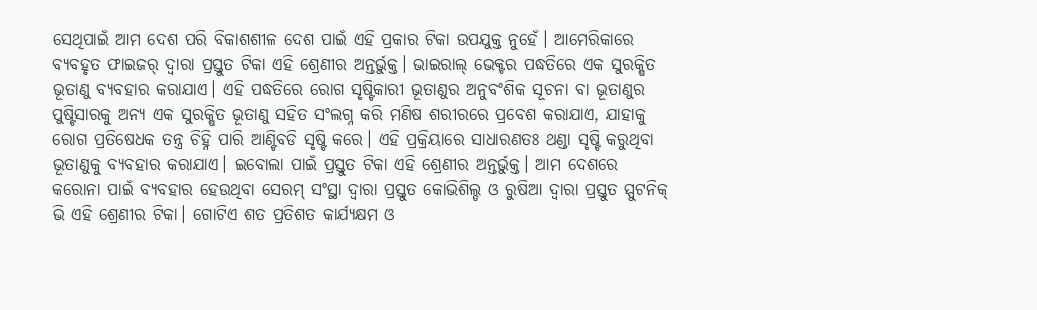ସେଥିପାଇଁ ଆମ ଦେଶ ପରି ବିକାଶଶୀଳ ଦେଶ ପାଇଁ ଏହି ପ୍ରକାର ଟିକା ଉପଯୁକ୍ତ ନୁହେଁ। ଆମେରିକାରେ ବ୍ୟବହୃତ ଫାଇଜର୍ ଦ୍ୱାରା ପ୍ରସ୍ତୁତ ଟିକା ଏହି ଶ୍ରେଣୀର ଅନ୍ତର୍ଭୁକ୍ତ। ଭାଇରାଲ୍ ଭେକ୍ଟର ପଦ୍ଧତିରେ ଏକ ସୁରକ୍ଷିତ ଭୂତାଣୁ ବ୍ୟବହାର କରାଯାଏ। ଏହି ପଦ୍ଧତିରେ ରୋଗ ସୃଷ୍ଟିକାରୀ ଭୂତାଣୁର ଅନୁବଂଶିକ ସୂଚନା ବା ଭୂତାଣୁର ପୁଷ୍ଟିସାରକୁ ଅନ୍ୟ ଏକ ସୁରକ୍ଷିତ ଭୂତାଣୁ ସହିତ ସଂଲଗ୍ନ କରି ମଣିଷ ଶରୀରରେ ପ୍ରବେଶ କରାଯାଏ, ଯାହାକୁ ରୋଗ ପ୍ରତିଷେଧକ ତନ୍ତ୍ର ଚିହ୍ନି ପାରି ଆଣ୍ଟିବଡି ସୃଷ୍ଟି କରେ। ଏହି ପ୍ରକ୍ରିୟାରେ ସାଧାରଣତଃ ଥଣ୍ଡା ସୃଷ୍ଟି କରୁଥିବା ଭୂତାଣୁକୁ ବ୍ୟବହାର କରାଯାଏ। ଇବୋଲା ପାଇଁ ପ୍ରସ୍ତୁତ ଟିକା ଏହି ଶ୍ରେଣୀର ଅନ୍ତର୍ଭୁକ୍ତ। ଆମ ଦେଶରେ କରୋନା ପାଇଁ ବ୍ୟବହାର ହେଉଥିବା ସେରମ୍ ସଂସ୍ଥା ଦ୍ୱାରା ପ୍ରସ୍ତୁତ କୋଭିଶିଲ୍ଡ ଓ ରୁଷିଆ ଦ୍ୱାରା ପ୍ରସ୍ତୁତ ସ୍ପୁଟନିକ୍ ଭି ଏହି ଶ୍ରେଣୀର ଟିକା। ଗୋଟିଏ ଶତ ପ୍ରତିଶତ କାର୍ଯ୍ୟକ୍ଷମ ଓ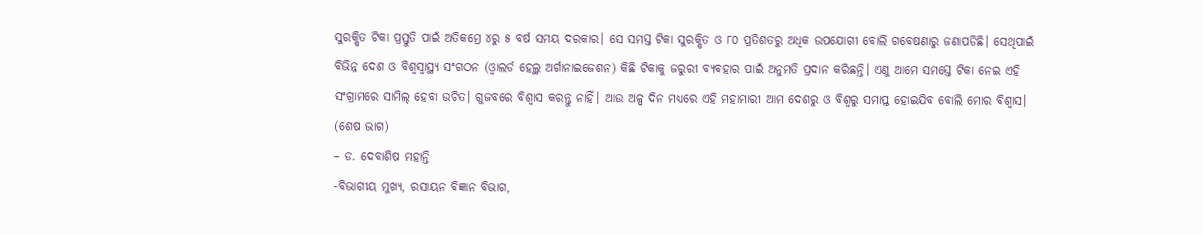ସୁରକ୍ଷିତ ଟିକା ପ୍ରସ୍ତୁତି ପାଇଁ ଅତିକମ୍ରେ ୪ରୁ ୫ ବର୍ଷ ସମୟ ଦରକାର। ସେ ସମସ୍ତ ଟିକା ସୁରକ୍ଷିତ ଓ ୮୦ ପ୍ରତିଶତରୁ ଅଧିକ ଉପଯୋଗୀ ବୋଲି ଗବେଷଣାରୁ ଜଣାପଡିଛି। ସେଥିପାଇଁ ବିଭିନ୍ନ ଦେଶ ଓ ବିଶ୍ୱସ୍ବାସ୍ଥ୍ୟ ସଂଗଠନ (ଓ୍ବାଲର୍ଡ ହେଲ୍ଥ ଅର୍ଗାନାଇଜେଶନ) କିଛି ଟିକାକୁ ଜରୁରୀ ବ୍ୟବହାର ପାଇଁ ଅନୁମତି ପ୍ରଦାନ କରିଛନ୍ତି। ଏଣୁ ଆମେ ସମସ୍ତେ ଟିକା ନେଇ ଏହି ସଂଗ୍ରାମରେ ସାମିଲ୍ ହେବା ଉଚିତ। ଗୁଜବରେ ବିଶ୍ୱାସ କରନ୍ତୁ ନାହିଁ। ଆଉ ଅଳ୍ପ ଦିନ ମଧ୍ୟରେ ଏହି ମହାମାରୀ ଆମ ଦେଶରୁ ଓ ବିଶ୍ୱରୁ ସମାପ୍ତ ହୋଇଯିବ ବୋଲି ମୋର ବିଶ୍ୱାସ। (ଶେଷ ଭାଗ)
– ଡ. ଦେବାଶିଷ ମହାନ୍ତି
-ବିଭାଗୀୟ ମୁଖ୍ୟ, ରସାୟନ ବିଜ୍ଞାନ ବିଭାଗ,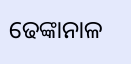ଢେଙ୍କାନାଳ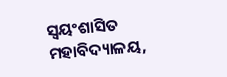ସ୍ବୟଂଶାସିତ ମହାବିଦ୍ୟାଳୟ,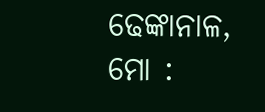ଢେଙ୍କାନାଳ,
ମୋ :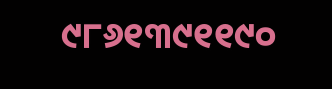୯୮୬୧୩୯୧୧୯୦